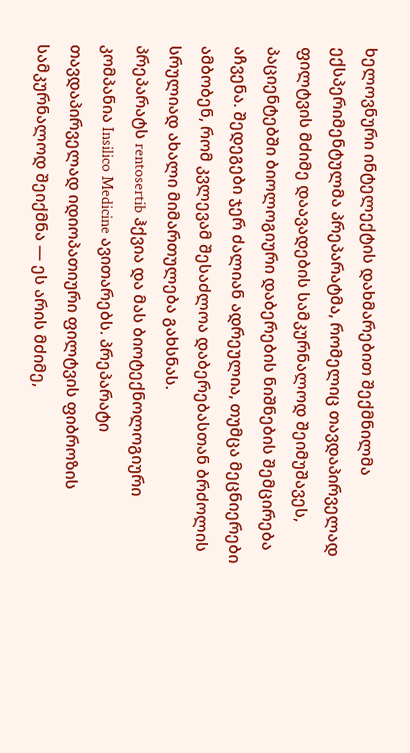ხელოვნური ინტელექტის დახმარებით შექმნილმა ექსპერიმენტულმა პრეპარატმა, რომელიც თავდაპირველად ფილტვის მძიმე დაავადების სამკურნალოდ შეიმუშავეს, პაციენტებში ბიოლოგიური დაბერების ნიშნების შემცირება აჩვენა. შედეგები ჯერ ძალიან ადრეულია, თუმცა მეცნიერები ამბობენ, რომ კვლევამ შესაძლოა დაბერებასთან ბრძოლის სრულიად ახალი მიმართულება გახსნას.
პრეპარატს rentosertib ჰქვია და მას ბიოტექნოლოგიური კომპანია Insilico Medicine ავითარებს. პრეპარატი თავდაპირველად იდიოპათიური ფილტვის ფიბროზის სამკურნალოდ შეიქმნა — ეს არის მძიმე,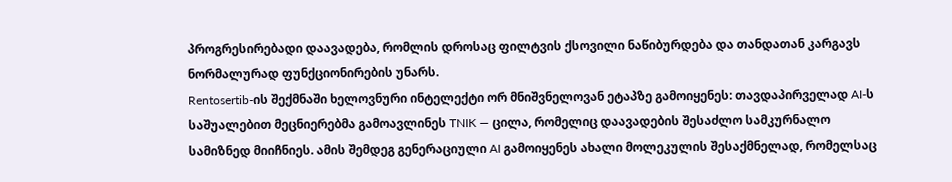პროგრესირებადი დაავადება, რომლის დროსაც ფილტვის ქსოვილი ნაწიბურდება და თანდათან კარგავს ნორმალურად ფუნქციონირების უნარს.
Rentosertib-ის შექმნაში ხელოვნური ინტელექტი ორ მნიშვნელოვან ეტაპზე გამოიყენეს: თავდაპირველად AI-ს საშუალებით მეცნიერებმა გამოავლინეს TNIK — ცილა, რომელიც დაავადების შესაძლო სამკურნალო სამიზნედ მიიჩნიეს. ამის შემდეგ გენერაციული AI გამოიყენეს ახალი მოლეკულის შესაქმნელად, რომელსაც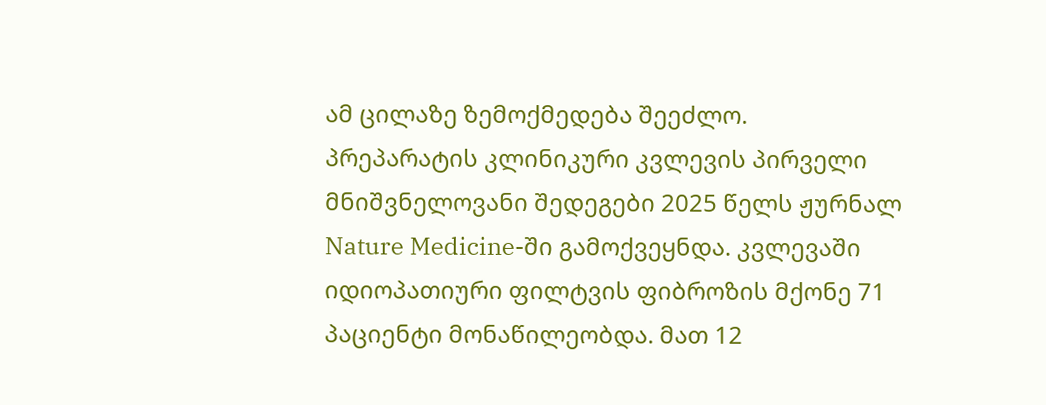ამ ცილაზე ზემოქმედება შეეძლო.
პრეპარატის კლინიკური კვლევის პირველი მნიშვნელოვანი შედეგები 2025 წელს ჟურნალ Nature Medicine-ში გამოქვეყნდა. კვლევაში იდიოპათიური ფილტვის ფიბროზის მქონე 71 პაციენტი მონაწილეობდა. მათ 12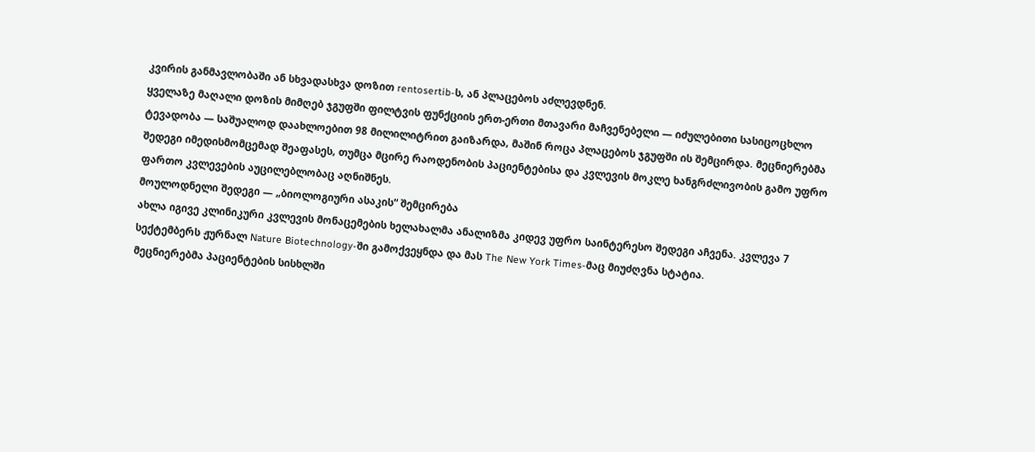კვირის განმავლობაში ან სხვადასხვა დოზით rentosertib-ს, ან პლაცებოს აძლევდნენ.
ყველაზე მაღალი დოზის მიმღებ ჯგუფში ფილტვის ფუნქციის ერთ-ერთი მთავარი მაჩვენებელი — იძულებითი სასიცოცხლო ტევადობა — საშუალოდ დაახლოებით 98 მილილიტრით გაიზარდა, მაშინ როცა პლაცებოს ჯგუფში ის შემცირდა. მეცნიერებმა შედეგი იმედისმომცემად შეაფასეს, თუმცა მცირე რაოდენობის პაციენტებისა და კვლევის მოკლე ხანგრძლივობის გამო უფრო ფართო კვლევების აუცილებლობაც აღნიშნეს.
მოულოდნელი შედეგი — „ბიოლოგიური ასაკის“ შემცირება
ახლა იგივე კლინიკური კვლევის მონაცემების ხელახალმა ანალიზმა კიდევ უფრო საინტერესო შედეგი აჩვენა. კვლევა 7 სექტემბერს ჟურნალ Nature Biotechnology-ში გამოქვეყნდა და მას The New York Times-მაც მიუძღვნა სტატია.
მეცნიერებმა პაციენტების სისხლში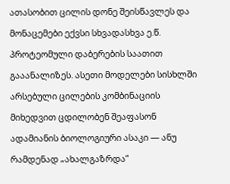ათასობით ცილის დონე შეისწავლეს და მონაცემები ექვსი სხვადასხვა ე.წ. პროტეომული დაბერების საათით გააანალიზეს. ასეთი მოდელები სისხლში არსებული ცილების კომბინაციის მიხედვით ცდილობენ შეაფასონ ადამიანის ბიოლოგიური ასაკი — ანუ რამდენად „ახალგაზრდა“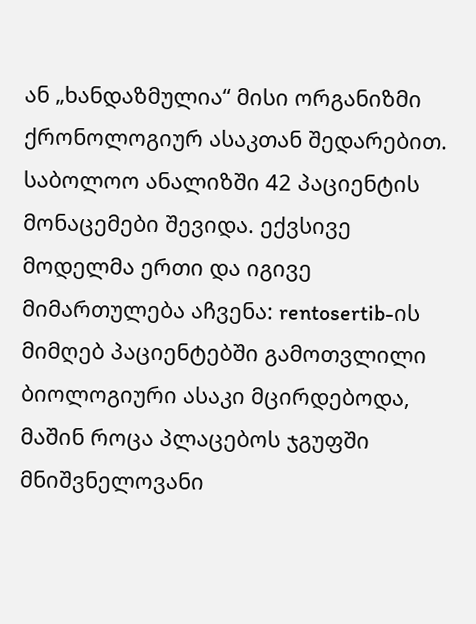ან „ხანდაზმულია“ მისი ორგანიზმი ქრონოლოგიურ ასაკთან შედარებით.
საბოლოო ანალიზში 42 პაციენტის მონაცემები შევიდა. ექვსივე მოდელმა ერთი და იგივე მიმართულება აჩვენა: rentosertib-ის მიმღებ პაციენტებში გამოთვლილი ბიოლოგიური ასაკი მცირდებოდა, მაშინ როცა პლაცებოს ჯგუფში მნიშვნელოვანი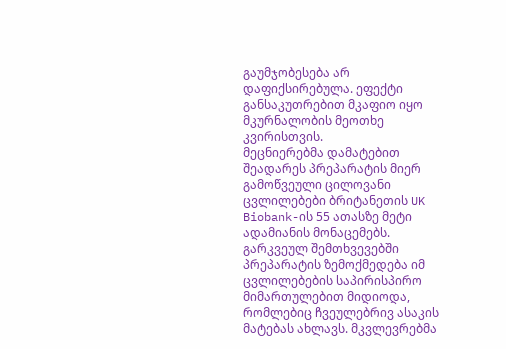გაუმჯობესება არ დაფიქსირებულა. ეფექტი განსაკუთრებით მკაფიო იყო მკურნალობის მეოთხე კვირისთვის.
მეცნიერებმა დამატებით შეადარეს პრეპარატის მიერ გამოწვეული ცილოვანი ცვლილებები ბრიტანეთის UK Biobank-ის 55 ათასზე მეტი ადამიანის მონაცემებს. გარკვეულ შემთხვევებში პრეპარატის ზემოქმედება იმ ცვლილებების საპირისპირო მიმართულებით მიდიოდა, რომლებიც ჩვეულებრივ ასაკის მატებას ახლავს. მკვლევრებმა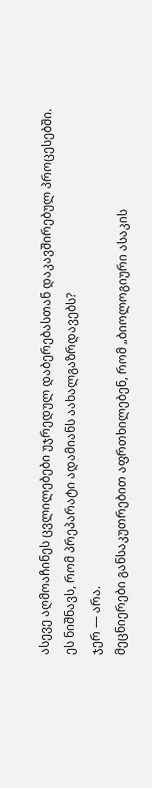ასევე აღმოაჩინეს ცვლილებები უჯრედულ დაბერებასთან დაკავშირებულ პროცესებში.
ეს ნიშნავს, რომ პრეპარატი ადამიანს აახალგაზრდავებს?
ჯერ — არა.
მეცნიერები განსაკუთრებით აფრთხილებენ, რომ „ბიოლოგიური ასაკის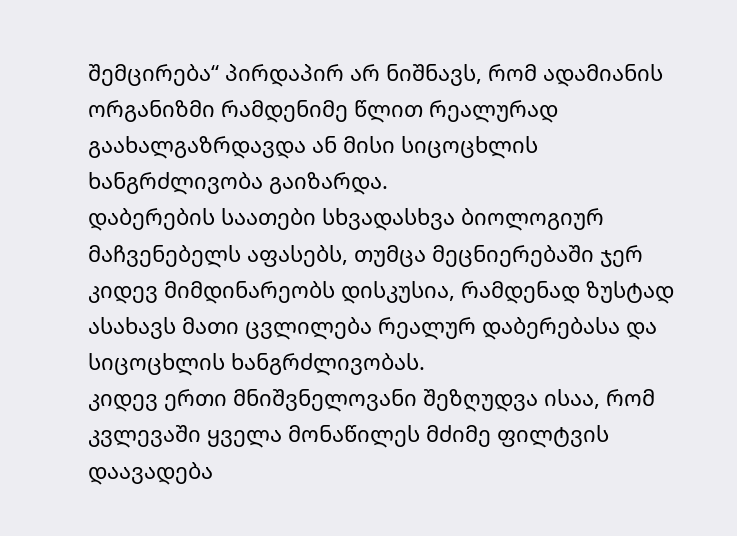შემცირება“ პირდაპირ არ ნიშნავს, რომ ადამიანის ორგანიზმი რამდენიმე წლით რეალურად გაახალგაზრდავდა ან მისი სიცოცხლის ხანგრძლივობა გაიზარდა.
დაბერების საათები სხვადასხვა ბიოლოგიურ მაჩვენებელს აფასებს, თუმცა მეცნიერებაში ჯერ კიდევ მიმდინარეობს დისკუსია, რამდენად ზუსტად ასახავს მათი ცვლილება რეალურ დაბერებასა და სიცოცხლის ხანგრძლივობას.
კიდევ ერთი მნიშვნელოვანი შეზღუდვა ისაა, რომ კვლევაში ყველა მონაწილეს მძიმე ფილტვის დაავადება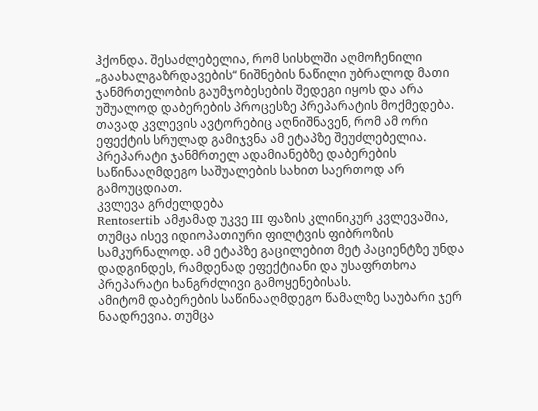ჰქონდა. შესაძლებელია, რომ სისხლში აღმოჩენილი „გაახალგაზრდავების“ ნიშნების ნაწილი უბრალოდ მათი ჯანმრთელობის გაუმჯობესების შედეგი იყოს და არა უშუალოდ დაბერების პროცესზე პრეპარატის მოქმედება. თავად კვლევის ავტორებიც აღნიშნავენ, რომ ამ ორი ეფექტის სრულად გამიჯვნა ამ ეტაპზე შეუძლებელია.
პრეპარატი ჯანმრთელ ადამიანებზე დაბერების საწინააღმდეგო საშუალების სახით საერთოდ არ გამოუცდიათ.
კვლევა გრძელდება
Rentosertib ამჟამად უკვე III ფაზის კლინიკურ კვლევაშია, თუმცა ისევ იდიოპათიური ფილტვის ფიბროზის სამკურნალოდ. ამ ეტაპზე გაცილებით მეტ პაციენტზე უნდა დადგინდეს, რამდენად ეფექტიანი და უსაფრთხოა პრეპარატი ხანგრძლივი გამოყენებისას.
ამიტომ დაბერების საწინააღმდეგო წამალზე საუბარი ჯერ ნაადრევია. თუმცა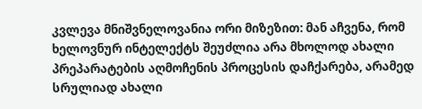კვლევა მნიშვნელოვანია ორი მიზეზით: მან აჩვენა, რომ ხელოვნურ ინტელექტს შეუძლია არა მხოლოდ ახალი პრეპარატების აღმოჩენის პროცესის დაჩქარება, არამედ სრულიად ახალი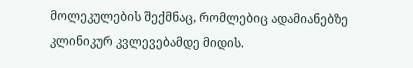მოლეკულების შექმნაც, რომლებიც ადამიანებზე კლინიკურ კვლევებამდე მიდის.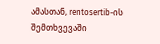ამასთან, rentosertib-ის შემთხვევაში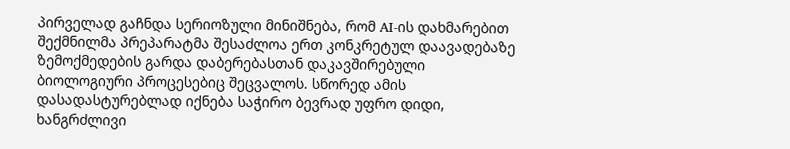პირველად გაჩნდა სერიოზული მინიშნება, რომ AI-ის დახმარებით შექმნილმა პრეპარატმა შესაძლოა ერთ კონკრეტულ დაავადებაზე ზემოქმედების გარდა დაბერებასთან დაკავშირებული ბიოლოგიური პროცესებიც შეცვალოს. სწორედ ამის დასადასტურებლად იქნება საჭირო ბევრად უფრო დიდი, ხანგრძლივი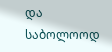და საბოლოოდ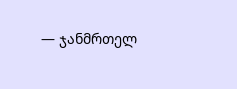— ჯანმრთელ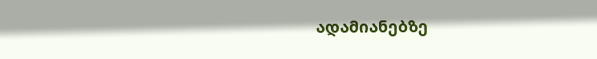ადამიანებზე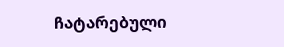ჩატარებული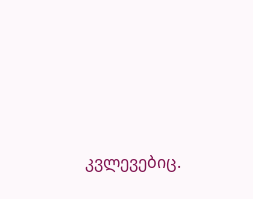კვლევებიც.